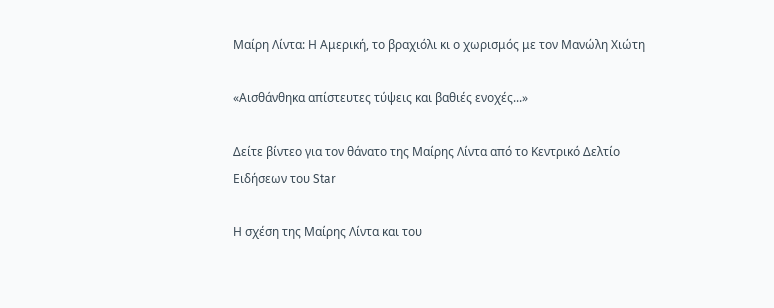Μαίρη Λίντα: Η Αμερική, το βραχιόλι κι ο χωρισμός με τον Μανώλη Χιώτη

«Αισθάνθηκα απίστευτες τύψεις και βαθιές ενοχές...»

Δείτε βίντεο για τον θάνατο της Μαίρης Λίντα από το Κεντρικό Δελτίο Ειδήσεων του Star

Η σχέση της Μαίρης Λίντα και του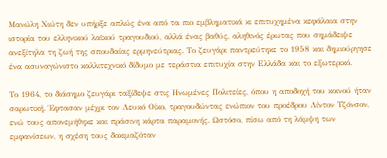Μανώλη Χιώτη δεν υπήρξε απλώς ένα από τα πιο εμβληματικά κι επιτυχημένα κεφάλαια στην ιστορία του ελληνικού λαϊκού τραγουδιού, αλλά ένας βαθύς, αληθινός έρωτας που σημάδειψε ανεξίτηλα τη ζωή της σπουδαίας ερμηνεύτριας. Το ζευγάρι παντρεύτηκε το 1958 και δημιούργησε ένα ασυναγώνιστο καλλιτεχνικό δίδυμο με τεράστια επιτυχία στην Ελλάδα και το εξωτερικό.

Το 1964, το διάσημο ζευγάρι ταξίδεψε στις Ηνωμένες Πολιτείες, όπου η αποδοχή του κοινού ήταν σαρωτική. Έφτασαν μέχρι τον Λευκό Οίκο, τραγουδώντας ενώπιον του προέδρου Λίντον Τζόνσον, ενώ τους απονεμήθηκε και πράσινη κάρτα παραμονής. Ωστόσο, πίσω από τη λάμψη των εμφανίσεων, η σχέση τους δοκιμαζόταν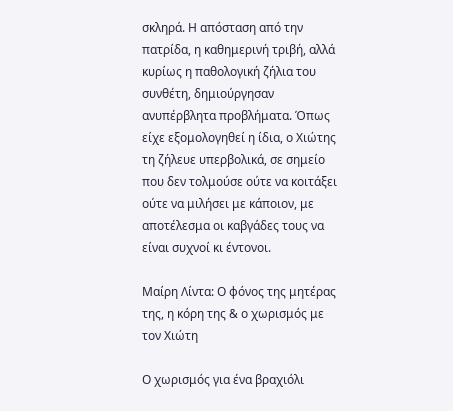σκληρά. Η απόσταση από την πατρίδα, η καθημερινή τριβή, αλλά κυρίως η παθολογική ζήλια του συνθέτη, δημιούργησαν ανυπέρβλητα προβλήματα. Όπως είχε εξομολογηθεί η ίδια, ο Χιώτης τη ζήλευε υπερβολικά, σε σημείο που δεν τολμούσε ούτε να κοιτάξει ούτε να μιλήσει με κάποιον, με αποτέλεσμα οι καβγάδες τους να είναι συχνοί κι έντονοι.

Μαίρη Λίντα: Ο φόνος της μητέρας της, η κόρη της & ο χωρισμός με τον Χιώτη

Ο χωρισμός για ένα βραχιόλι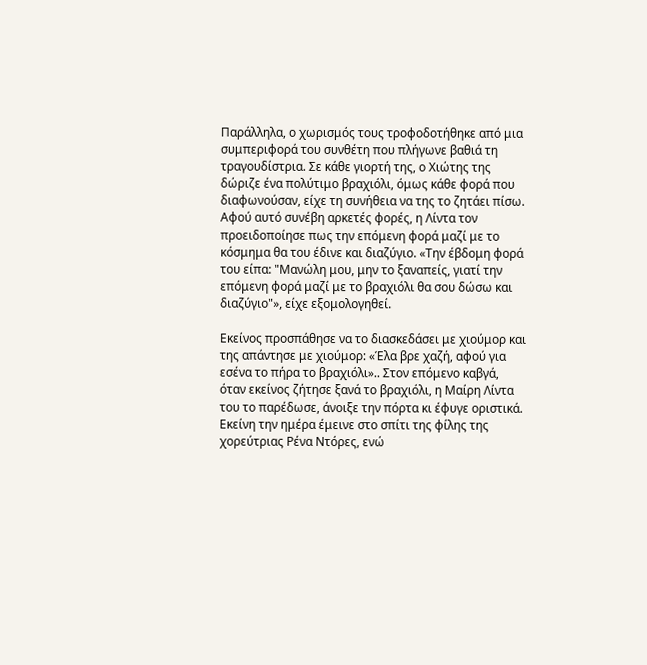Παράλληλα, ο χωρισμός τους τροφοδοτήθηκε από μια συμπεριφορά του συνθέτη που πλήγωνε βαθιά τη τραγουδίστρια. Σε κάθε γιορτή της, ο Χιώτης της δώριζε ένα πολύτιμο βραχιόλι, όμως κάθε φορά που διαφωνούσαν, είχε τη συνήθεια να της το ζητάει πίσω. Αφού αυτό συνέβη αρκετές φορές, η Λίντα τον προειδοποίησε πως την επόμενη φορά μαζί με το κόσμημα θα του έδινε και διαζύγιο. «Την έβδομη φορά του είπα: "Μανώλη μου, μην το ξαναπείς, γιατί την επόμενη φορά μαζί με το βραχιόλι θα σου δώσω και διαζύγιο"», είχε εξομολογηθεί.

Εκείνος προσπάθησε να το διασκεδάσει με χιούμορ και της απάντησε με χιούμορ: «Έλα βρε χαζή, αφού για εσένα το πήρα το βραχιόλι».. Στον επόμενο καβγά, όταν εκείνος ζήτησε ξανά το βραχιόλι, η Μαίρη Λίντα του το παρέδωσε, άνοιξε την πόρτα κι έφυγε οριστικά. Εκείνη την ημέρα έμεινε στο σπίτι της φίλης της χορεύτριας Ρένα Ντόρες, ενώ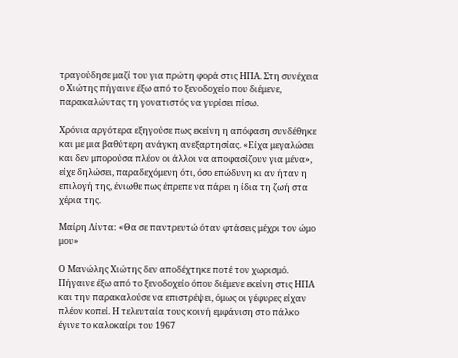τραγούδησε μαζί του για πρώτη φορά στις ΗΠΑ. Στη συνέχεια ο Χιώτης πήγαινε έξω από το ξενοδοχείο που διέμενε, παρακαλώντας τη γονατιστός να γυρίσει πίσω.

Χρόνια αργότερα εξηγούσε πως εκείνη η απόφαση συνδέθηκε και με μια βαθύτερη ανάγκη ανεξαρτησίας. «Είχα μεγαλώσει και δεν μπορούσα πλέον οι άλλοι να αποφασίζουν για μένα», είχε δηλώσει, παραδεχόμενη ότι, όσο επώδυνη κι αν ήταν η επιλογή της, ένιωθε πως έπρεπε να πάρει η ίδια τη ζωή στα χέρια της.

Μαίρη Λίντα: «Θα σε παντρευτώ όταν φτάσεις μέχρι τον ώμο μου»

Ο Μανώλης Χιώτης δεν αποδέχτηκε ποτέ τον χωρισμό. Πήγαινε έξω από το ξενοδοχείο όπου διέμενε εκείνη στις ΗΠΑ και την παρακαλούσε να επιστρέψει, όμως οι γέφυρες είχαν πλέον κοπεί. Η τελευταία τους κοινή εμφάνιση στο πάλκο έγινε το καλοκαίρι του 1967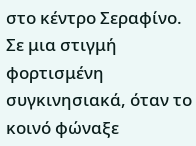στο κέντρο Σεραφίνο. Σε μια στιγμή φορτισμένη συγκινησιακά, όταν το κοινό φώναξε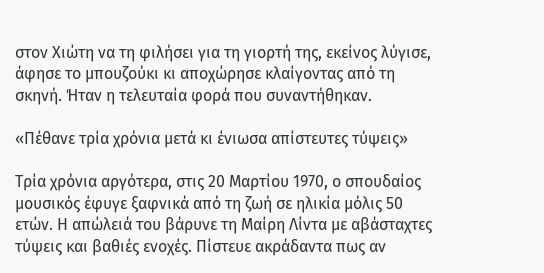στον Χιώτη να τη φιλήσει για τη γιορτή της, εκείνος λύγισε, άφησε το μπουζούκι κι αποχώρησε κλαίγοντας από τη σκηνή. Ήταν η τελευταία φορά που συναντήθηκαν.

«Πέθανε τρία χρόνια μετά κι ένιωσα απίστευτες τύψεις»

Τρία χρόνια αργότερα, στις 20 Μαρτίου 1970, ο σπουδαίος μουσικός έφυγε ξαφνικά από τη ζωή σε ηλικία μόλις 50 ετών. Η απώλειά του βάρυνε τη Μαίρη Λίντα με αβάσταχτες τύψεις και βαθιές ενοχές. Πίστευε ακράδαντα πως αν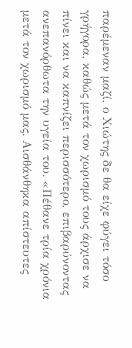παρέμεναν μαζί, ο Χιώτης δε θα είχε φύγει τόσο γρήγορα, καθώς μετά τον χωρισμό τους άρχισε να πίνει και να καπνίζει περισσότερο, επιβαρύνοντας ανεπανόρθωτα την υγεία του. «Πέθανε τρία χρόνια μετά τον χωρισμό μας. Αισθάνθηκα απίστευτες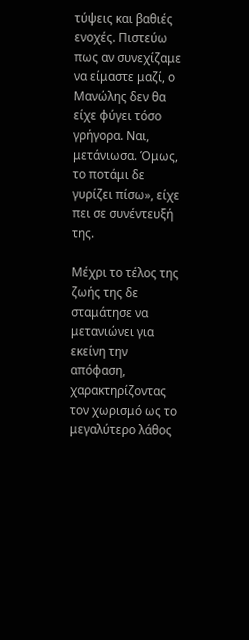τύψεις και βαθιές ενοχές. Πιστεύω πως αν συνεχίζαμε να είμαστε μαζί, ο Μανώλης δεν θα είχε φύγει τόσο γρήγορα. Ναι, μετάνιωσα. Όμως, το ποτάμι δε γυρίζει πίσω», είχε πει σε συνέντευξή της.

Μέχρι το τέλος της ζωής της δε σταμάτησε να μετανιώνει για εκείνη την απόφαση, χαρακτηρίζοντας τον χωρισμό ως το μεγαλύτερο λάθος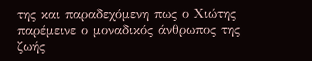της και παραδεχόμενη πως ο Χιώτης παρέμεινε ο μοναδικός άνθρωπος της ζωής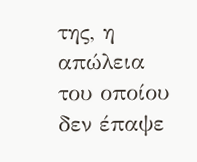της, η απώλεια του οποίου δεν έπαψε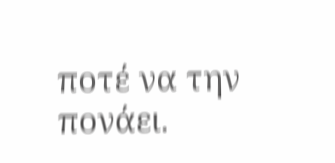ποτέ να την πονάει.